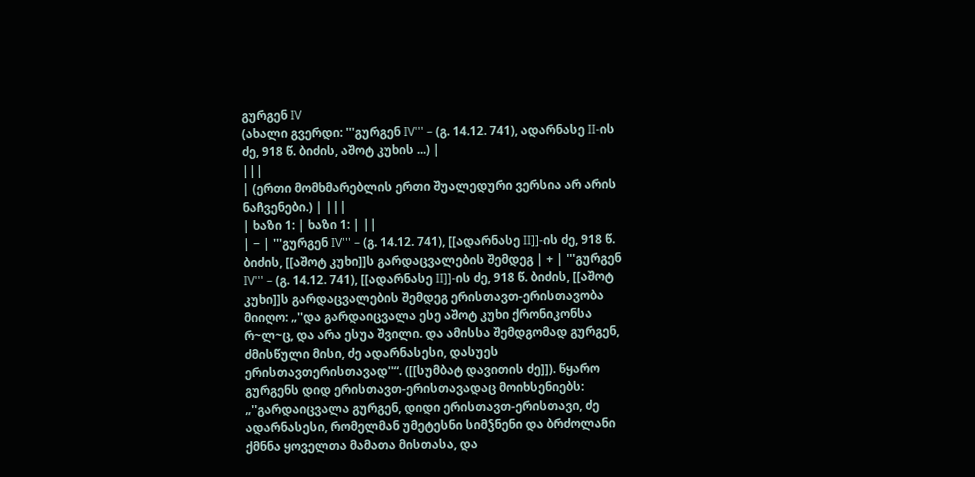გურგენ IV
(ახალი გვერდი: '''გურგენ IV''' – (გ. 14.12. 741), ადარნასე II-ის ძე, 918 წ. ბიძის, აშოტ კუხის ...) |
|||
| (ერთი მომხმარებლის ერთი შუალედური ვერსია არ არის ნაჩვენები.) | |||
| ხაზი 1: | ხაზი 1: | ||
| − | '''გურგენ IV''' – (გ. 14.12. 741), [[ადარნასე II]]-ის ძე, 918 წ. ბიძის, [[აშოტ კუხი]]ს გარდაცვალების შემდეგ | + | '''გურგენ IV''' – (გ. 14.12. 741), [[ადარნასე II]]-ის ძე, 918 წ. ბიძის, [[აშოტ კუხი]]ს გარდაცვალების შემდეგ ერისთავთ-ერისთავობა მიიღო: „''და გარდაიცვალა ესე აშოტ კუხი ქრონიკონსა რ~ლ~ც, და არა ესუა შვილი. და ამისსა შემდგომად გურგენ, ძმისწული მისი, ძე ადარნასესი, დასუეს ერისთავთერისთავად''“. ([[სუმბატ დავითის ძე]]). წყარო გურგენს დიდ ერისთავთ-ერისთავადაც მოიხსენიებს: „''გარდაიცვალა გურგენ, დიდი ერისთავთ-ერისთავი, ძე ადარნასესი, რომელმან უმეტესნი სიმჴნენი და ბრძოლანი ქმნნა ყოველთა მამათა მისთასა, და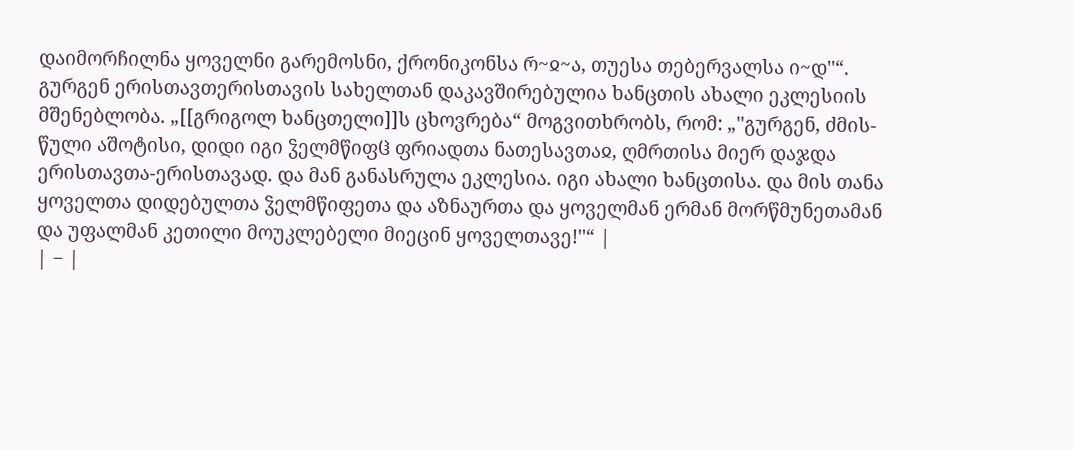დაიმორჩილნა ყოველნი გარემოსნი, ქრონიკონსა რ~ჲ~ა, თუესა თებერვალსა ი~დ''“. გურგენ ერისთავთერისთავის სახელთან დაკავშირებულია ხანცთის ახალი ეკლესიის მშენებლობა. „[[გრიგოლ ხანცთელი]]ს ცხოვრება“ მოგვითხრობს, რომ: „''გურგენ, ძმის-წული აშოტისი, დიდი იგი ჴელმწიფჱ ფრიადთა ნათესავთაჲ, ღმრთისა მიერ დაჯდა ერისთავთა-ერისთავად. და მან განასრულა ეკლესია. იგი ახალი ხანცთისა. და მის თანა ყოველთა დიდებულთა ჴელმწიფეთა და აზნაურთა და ყოველმან ერმან მორწმუნეთამან და უფალმან კეთილი მოუკლებელი მიეცინ ყოველთავე!''“ |
| − |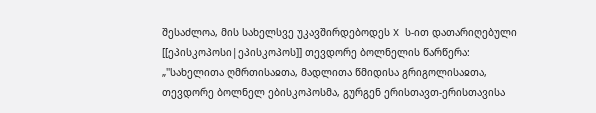შესაძლოა, მის სახელსვე უკავშირდებოდეს X ს-ით დათარიღებული [[ეპისკოპოსი|ეპისკოპოს]] თევდორე ბოლნელის წარწერა: „''სახელითა ღმრთისაჲთა, მადლითა წმიდისა გრიგოლისაჲთა, თევდორე ბოლნელ ებისკოპოსმა, გურგენ ერისთავთ-ერისთავისა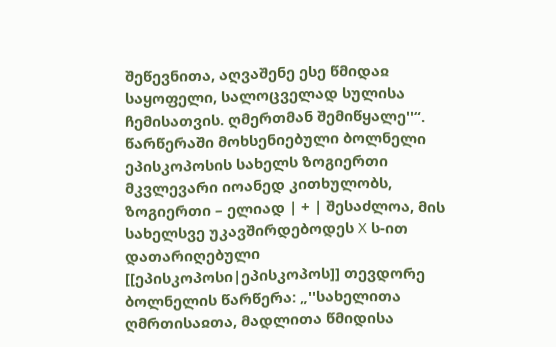შეწევნითა, აღვაშენე ესე წმიდაჲ საყოფელი, სალოცველად სულისა ჩემისათვის. ღმერთმან შემიწყალე''“. წარწერაში მოხსენიებული ბოლნელი ეპისკოპოსის სახელს ზოგიერთი მკვლევარი იოანედ კითხულობს, ზოგიერთი – ელიად | + | შესაძლოა, მის სახელსვე უკავშირდებოდეს X ს-ით დათარიღებული [[ეპისკოპოსი|ეპისკოპოს]] თევდორე ბოლნელის წარწერა: „''სახელითა ღმრთისაჲთა, მადლითა წმიდისა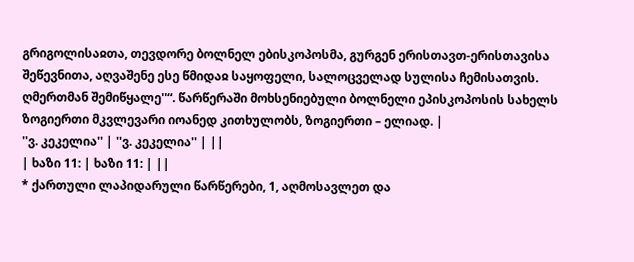გრიგოლისაჲთა, თევდორე ბოლნელ ებისკოპოსმა, გურგენ ერისთავთ-ერისთავისა შეწევნითა, აღვაშენე ესე წმიდაჲ საყოფელი, სალოცველად სულისა ჩემისათვის. ღმერთმან შემიწყალე''“. წარწერაში მოხსენიებული ბოლნელი ეპისკოპოსის სახელს ზოგიერთი მკვლევარი იოანედ კითხულობს, ზოგიერთი – ელიად. |
''ვ. კეკელია'' | ''ვ. კეკელია'' | ||
| ხაზი 11: | ხაზი 11: | ||
* ქართული ლაპიდარული წარწერები, 1, აღმოსავლეთ და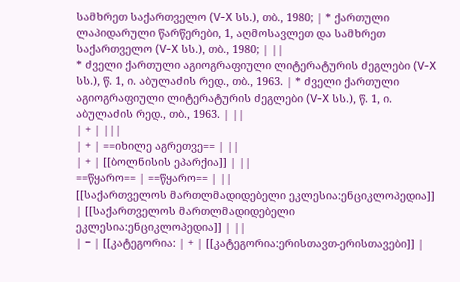სამხრეთ საქართველო (V-X სს.), თბ., 1980; | * ქართული ლაპიდარული წარწერები, 1, აღმოსავლეთ და სამხრეთ საქართველო (V-X სს.), თბ., 1980; | ||
* ძველი ქართული აგიოგრაფიული ლიტერატურის ძეგლები (V-X სს.), წ. 1, ი. აბულაძის რედ., თბ., 1963. | * ძველი ქართული აგიოგრაფიული ლიტერატურის ძეგლები (V-X სს.), წ. 1, ი. აბულაძის რედ., თბ., 1963. | ||
| + | |||
| + | ==იხილე აგრეთვე== | ||
| + | [[ბოლნისის ეპარქია]] | ||
==წყარო== | ==წყარო== | ||
[[საქართველოს მართლმადიდებელი ეკლესია:ენციკლოპედია]] | [[საქართველოს მართლმადიდებელი ეკლესია:ენციკლოპედია]] | ||
| − | [[კატეგორია: | + | [[კატეგორია:ერისთავთ-ერისთავები]] |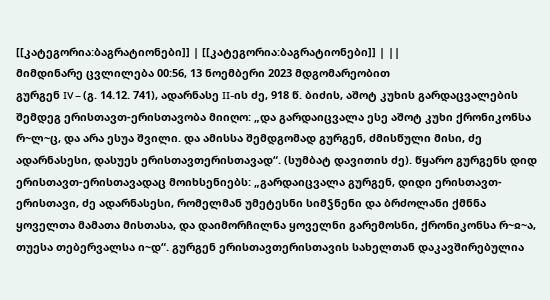[[კატეგორია:ბაგრატიონები]] | [[კატეგორია:ბაგრატიონები]] | ||
მიმდინარე ცვლილება 00:56, 13 ნოემბერი 2023 მდგომარეობით
გურგენ IV – (გ. 14.12. 741), ადარნასე II-ის ძე, 918 წ. ბიძის, აშოტ კუხის გარდაცვალების შემდეგ ერისთავთ-ერისთავობა მიიღო: „და გარდაიცვალა ესე აშოტ კუხი ქრონიკონსა რ~ლ~ც, და არა ესუა შვილი. და ამისსა შემდგომად გურგენ, ძმისწული მისი, ძე ადარნასესი, დასუეს ერისთავთერისთავად“. (სუმბატ დავითის ძე). წყარო გურგენს დიდ ერისთავთ-ერისთავადაც მოიხსენიებს: „გარდაიცვალა გურგენ, დიდი ერისთავთ-ერისთავი, ძე ადარნასესი, რომელმან უმეტესნი სიმჴნენი და ბრძოლანი ქმნნა ყოველთა მამათა მისთასა, და დაიმორჩილნა ყოველნი გარემოსნი, ქრონიკონსა რ~ჲ~ა, თუესა თებერვალსა ი~დ“. გურგენ ერისთავთერისთავის სახელთან დაკავშირებულია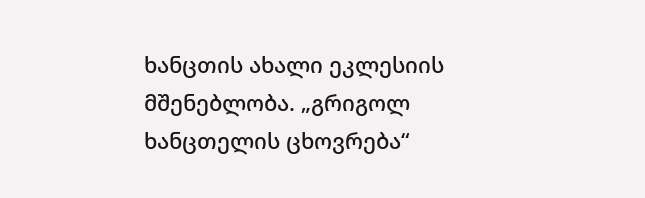ხანცთის ახალი ეკლესიის მშენებლობა. „გრიგოლ ხანცთელის ცხოვრება“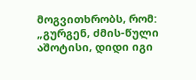მოგვითხრობს, რომ: „გურგენ, ძმის-წული აშოტისი, დიდი იგი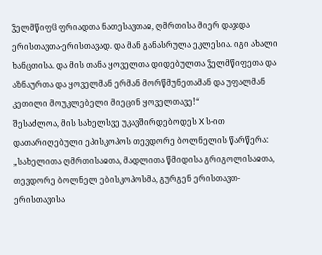ჴელმწიფჱ ფრიადთა ნათესავთაჲ, ღმრთისა მიერ დაჯდა ერისთავთა-ერისთავად. და მან განასრულა ეკლესია. იგი ახალი ხანცთისა. და მის თანა ყოველთა დიდებულთა ჴელმწიფეთა და აზნაურთა და ყოველმან ერმან მორწმუნეთამან და უფალმან კეთილი მოუკლებელი მიეცინ ყოველთავე!“
შესაძლოა, მის სახელსვე უკავშირდებოდეს X ს-ით დათარიღებული ეპისკოპოს თევდორე ბოლნელის წარწერა: „სახელითა ღმრთისაჲთა, მადლითა წმიდისა გრიგოლისაჲთა, თევდორე ბოლნელ ებისკოპოსმა, გურგენ ერისთავთ-ერისთავისა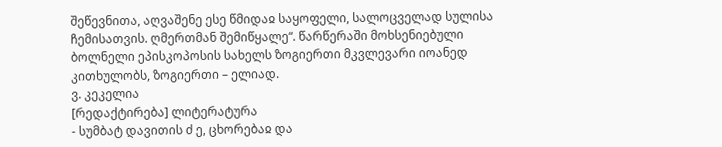შეწევნითა, აღვაშენე ესე წმიდაჲ საყოფელი, სალოცველად სულისა ჩემისათვის. ღმერთმან შემიწყალე“. წარწერაში მოხსენიებული ბოლნელი ეპისკოპოსის სახელს ზოგიერთი მკვლევარი იოანედ კითხულობს, ზოგიერთი – ელიად.
ვ. კეკელია
[რედაქტირება] ლიტერატურა
- სუმბატ დავითის ძ ე, ცხორებაჲ და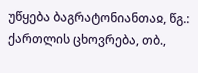უწყება ბაგრატონიანთაჲ, წგ.: ქართლის ცხოვრება, თბ.,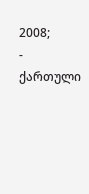2008;
- ქართული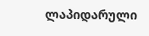ლაპიდარული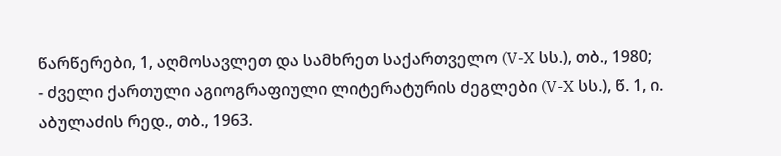წარწერები, 1, აღმოსავლეთ და სამხრეთ საქართველო (V-X სს.), თბ., 1980;
- ძველი ქართული აგიოგრაფიული ლიტერატურის ძეგლები (V-X სს.), წ. 1, ი. აბულაძის რედ., თბ., 1963.